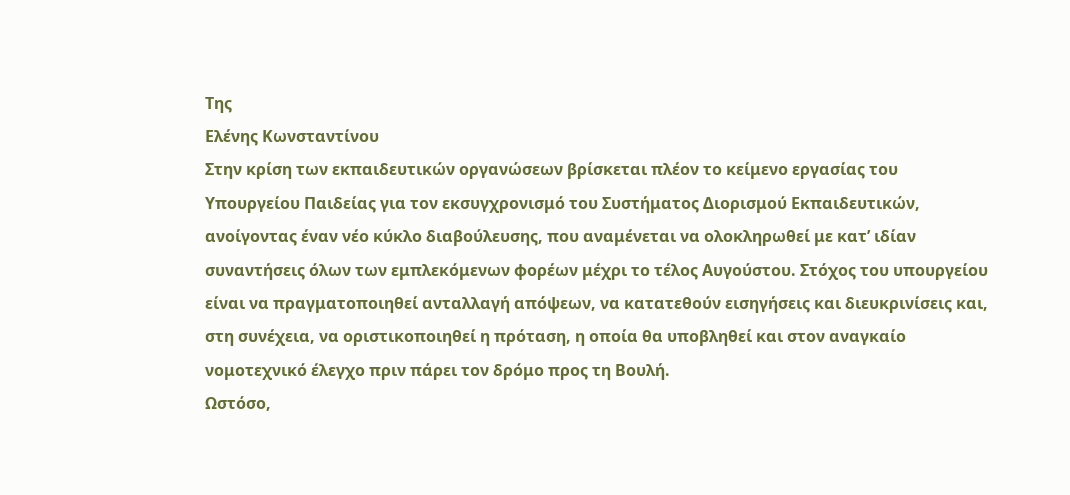Της
Ελένης Κωνσταντίνου
Στην κρίση των εκπαιδευτικών οργανώσεων βρίσκεται πλέον το κείμενο εργασίας του Υπουργείου Παιδείας για τον εκσυγχρονισμό του Συστήματος Διορισμού Εκπαιδευτικών, ανοίγοντας έναν νέο κύκλο διαβούλευσης, που αναμένεται να ολοκληρωθεί με κατ’ ιδίαν συναντήσεις όλων των εμπλεκόμενων φορέων μέχρι το τέλος Αυγούστου. Στόχος του υπουργείου είναι να πραγματοποιηθεί ανταλλαγή απόψεων, να κατατεθούν εισηγήσεις και διευκρινίσεις και, στη συνέχεια, να οριστικοποιηθεί η πρόταση, η οποία θα υποβληθεί και στον αναγκαίο νομοτεχνικό έλεγχο πριν πάρει τον δρόμο προς τη Βουλή.
Ωστόσο,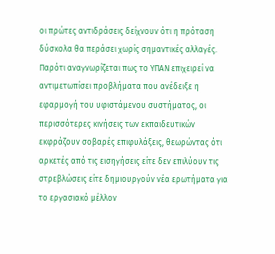οι πρώτες αντιδράσεις δείχνουν ότι η πρόταση δύσκολα θα περάσει χωρίς σημαντικές αλλαγές. Παρότι αναγνωρίζεται πως το ΥΠΑΝ επιχειρεί να αντιμετωπίσει προβλήματα που ανέδειξε η εφαρμογή του υφιστάμενου συστήματος, οι περισσότερες κινήσεις των εκπαιδευτικών εκφράζουν σοβαρές επιφυλάξεις, θεωρώντας ότι αρκετές από τις εισηγήσεις είτε δεν επιλύουν τις στρεβλώσεις είτε δημιουργούν νέα ερωτήματα για το εργασιακό μέλλον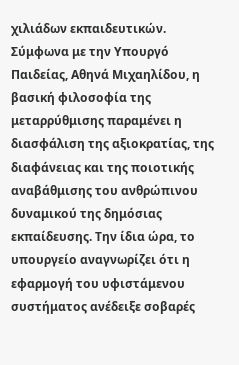χιλιάδων εκπαιδευτικών.
Σύμφωνα με την Υπουργό Παιδείας, Αθηνά Μιχαηλίδου, η βασική φιλοσοφία της μεταρρύθμισης παραμένει η διασφάλιση της αξιοκρατίας, της διαφάνειας και της ποιοτικής αναβάθμισης του ανθρώπινου δυναμικού της δημόσιας εκπαίδευσης. Την ίδια ώρα, το υπουργείο αναγνωρίζει ότι η εφαρμογή του υφιστάμενου συστήματος ανέδειξε σοβαρές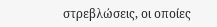στρεβλώσεις, οι οποίες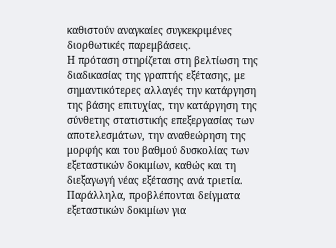καθιστούν αναγκαίες συγκεκριμένες διορθωτικές παρεμβάσεις.
Η πρόταση στηρίζεται στη βελτίωση της διαδικασίας της γραπτής εξέτασης, με σημαντικότερες αλλαγές την κατάργηση της βάσης επιτυχίας, την κατάργηση της σύνθετης στατιστικής επεξεργασίας των αποτελεσμάτων, την αναθεώρηση της μορφής και του βαθμού δυσκολίας των εξεταστικών δοκιμίων, καθώς και τη διεξαγωγή νέας εξέτασης ανά τριετία. Παράλληλα, προβλέπονται δείγματα εξεταστικών δοκιμίων για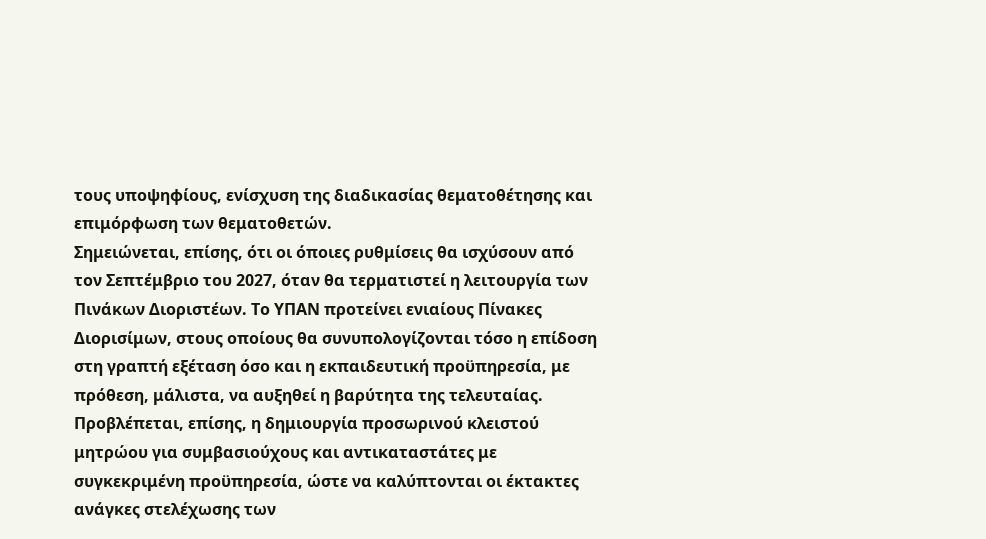τους υποψηφίους, ενίσχυση της διαδικασίας θεματοθέτησης και επιμόρφωση των θεματοθετών.
Σημειώνεται, επίσης, ότι οι όποιες ρυθμίσεις θα ισχύσουν από τον Σεπτέμβριο του 2027, όταν θα τερματιστεί η λειτουργία των Πινάκων Διοριστέων. Το ΥΠΑΝ προτείνει ενιαίους Πίνακες Διορισίμων, στους οποίους θα συνυπολογίζονται τόσο η επίδοση στη γραπτή εξέταση όσο και η εκπαιδευτική προϋπηρεσία, με πρόθεση, μάλιστα, να αυξηθεί η βαρύτητα της τελευταίας. Προβλέπεται, επίσης, η δημιουργία προσωρινού κλειστού μητρώου για συμβασιούχους και αντικαταστάτες με συγκεκριμένη προϋπηρεσία, ώστε να καλύπτονται οι έκτακτες ανάγκες στελέχωσης των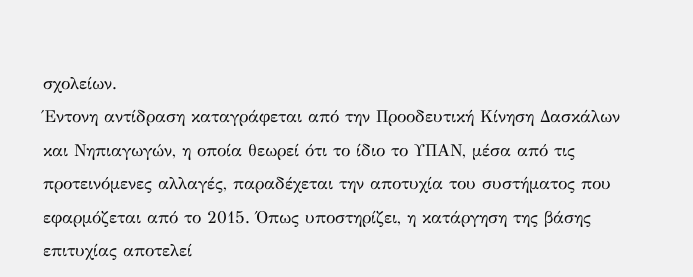σχολείων.
Έντονη αντίδραση καταγράφεται από την Προοδευτική Κίνηση Δασκάλων και Νηπιαγωγών, η οποία θεωρεί ότι το ίδιο το ΥΠΑΝ, μέσα από τις προτεινόμενες αλλαγές, παραδέχεται την αποτυχία του συστήματος που εφαρμόζεται από το 2015. Όπως υποστηρίζει, η κατάργηση της βάσης επιτυχίας αποτελεί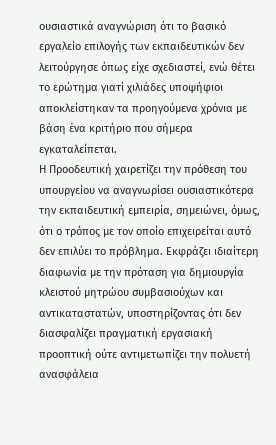ουσιαστικά αναγνώριση ότι το βασικό εργαλείο επιλογής των εκπαιδευτικών δεν λειτούργησε όπως είχε σχεδιαστεί, ενώ θέτει το ερώτημα γιατί χιλιάδες υποψήφιοι αποκλείστηκαν τα προηγούμενα χρόνια με βάση ένα κριτήριο που σήμερα εγκαταλείπεται.
Η Προοδευτική χαιρετίζει την πρόθεση του υπουργείου να αναγνωρίσει ουσιαστικότερα την εκπαιδευτική εμπειρία, σημειώνει, όμως, ότι ο τρόπος με τον οποίο επιχειρείται αυτό δεν επιλύει το πρόβλημα. Εκφράζει ιδιαίτερη διαφωνία με την πρόταση για δημιουργία κλειστού μητρώου συμβασιούχων και αντικαταστατών, υποστηρίζοντας ότι δεν διασφαλίζει πραγματική εργασιακή προοπτική ούτε αντιμετωπίζει την πολυετή ανασφάλεια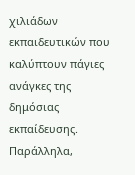χιλιάδων εκπαιδευτικών που καλύπτουν πάγιες ανάγκες της δημόσιας εκπαίδευσης. Παράλληλα,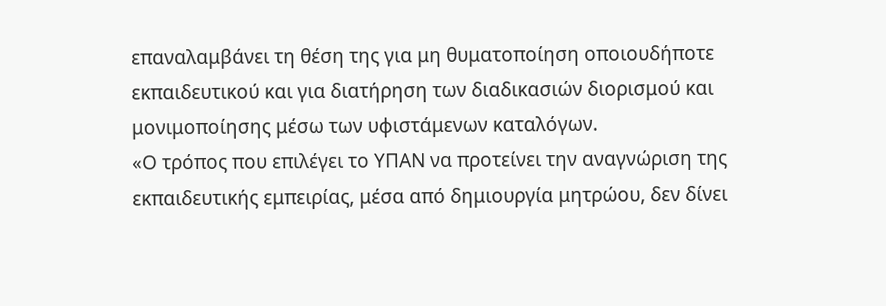επαναλαμβάνει τη θέση της για μη θυματοποίηση οποιουδήποτε εκπαιδευτικού και για διατήρηση των διαδικασιών διορισμού και μονιμοποίησης μέσω των υφιστάμενων καταλόγων.
«Ο τρόπος που επιλέγει το ΥΠΑΝ να προτείνει την αναγνώριση της εκπαιδευτικής εμπειρίας, μέσα από δημιουργία μητρώου, δεν δίνει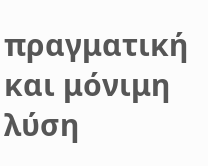πραγματική και μόνιμη λύση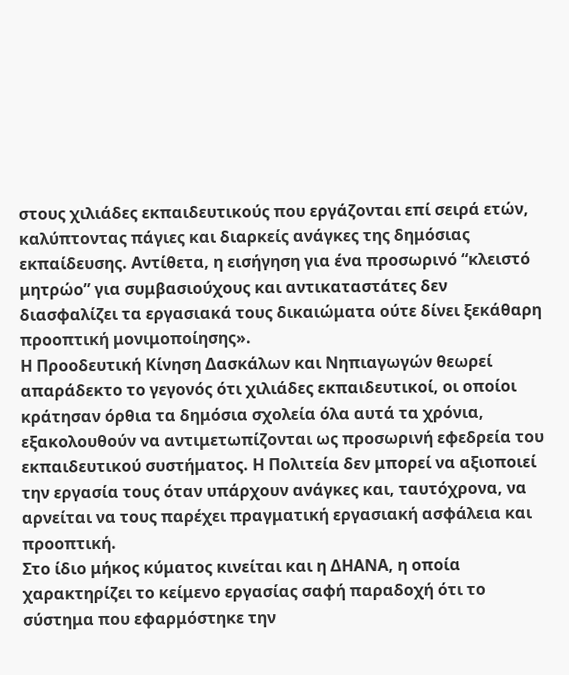στους χιλιάδες εκπαιδευτικούς που εργάζονται επί σειρά ετών, καλύπτοντας πάγιες και διαρκείς ανάγκες της δημόσιας εκπαίδευσης. Αντίθετα, η εισήγηση για ένα προσωρινό “κλειστό μητρώο” για συμβασιούχους και αντικαταστάτες δεν διασφαλίζει τα εργασιακά τους δικαιώματα ούτε δίνει ξεκάθαρη προοπτική μονιμοποίησης».
Η Προοδευτική Κίνηση Δασκάλων και Νηπιαγωγών θεωρεί απαράδεκτο το γεγονός ότι χιλιάδες εκπαιδευτικοί, οι οποίοι κράτησαν όρθια τα δημόσια σχολεία όλα αυτά τα χρόνια, εξακολουθούν να αντιμετωπίζονται ως προσωρινή εφεδρεία του εκπαιδευτικού συστήματος. Η Πολιτεία δεν μπορεί να αξιοποιεί την εργασία τους όταν υπάρχουν ανάγκες και, ταυτόχρονα, να αρνείται να τους παρέχει πραγματική εργασιακή ασφάλεια και προοπτική.
Στο ίδιο μήκος κύματος κινείται και η ΔΗΑΝΑ, η οποία χαρακτηρίζει το κείμενο εργασίας σαφή παραδοχή ότι το σύστημα που εφαρμόστηκε την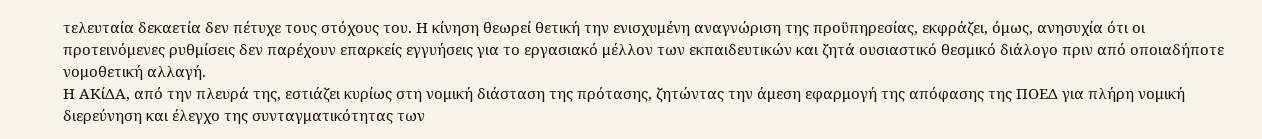τελευταία δεκαετία δεν πέτυχε τους στόχους του. Η κίνηση θεωρεί θετική την ενισχυμένη αναγνώριση της προϋπηρεσίας, εκφράζει, όμως, ανησυχία ότι οι προτεινόμενες ρυθμίσεις δεν παρέχουν επαρκείς εγγυήσεις για το εργασιακό μέλλον των εκπαιδευτικών και ζητά ουσιαστικό θεσμικό διάλογο πριν από οποιαδήποτε νομοθετική αλλαγή.
Η ΑΚίΔΑ, από την πλευρά της, εστιάζει κυρίως στη νομική διάσταση της πρότασης, ζητώντας την άμεση εφαρμογή της απόφασης της ΠΟΕΔ για πλήρη νομική διερεύνηση και έλεγχο της συνταγματικότητας των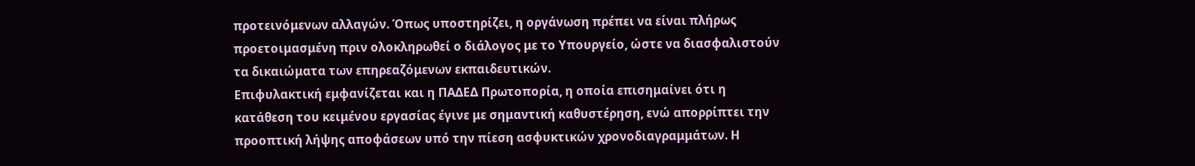προτεινόμενων αλλαγών. Όπως υποστηρίζει, η οργάνωση πρέπει να είναι πλήρως προετοιμασμένη πριν ολοκληρωθεί ο διάλογος με το Υπουργείο, ώστε να διασφαλιστούν τα δικαιώματα των επηρεαζόμενων εκπαιδευτικών.
Επιφυλακτική εμφανίζεται και η ΠΑΔΕΔ Πρωτοπορία, η οποία επισημαίνει ότι η κατάθεση του κειμένου εργασίας έγινε με σημαντική καθυστέρηση, ενώ απορρίπτει την προοπτική λήψης αποφάσεων υπό την πίεση ασφυκτικών χρονοδιαγραμμάτων. Η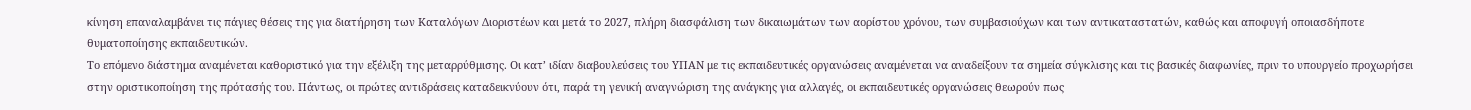κίνηση επαναλαμβάνει τις πάγιες θέσεις της για διατήρηση των Καταλόγων Διοριστέων και μετά το 2027, πλήρη διασφάλιση των δικαιωμάτων των αορίστου χρόνου, των συμβασιούχων και των αντικαταστατών, καθώς και αποφυγή οποιασδήποτε θυματοποίησης εκπαιδευτικών.
Το επόμενο διάστημα αναμένεται καθοριστικό για την εξέλιξη της μεταρρύθμισης. Οι κατ’ ιδίαν διαβουλεύσεις του ΥΠΑΝ με τις εκπαιδευτικές οργανώσεις αναμένεται να αναδείξουν τα σημεία σύγκλισης και τις βασικές διαφωνίες, πριν το υπουργείο προχωρήσει στην οριστικοποίηση της πρότασής του. Πάντως, οι πρώτες αντιδράσεις καταδεικνύουν ότι, παρά τη γενική αναγνώριση της ανάγκης για αλλαγές, οι εκπαιδευτικές οργανώσεις θεωρούν πως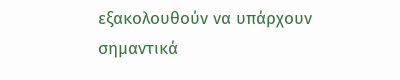εξακολουθούν να υπάρχουν σημαντικά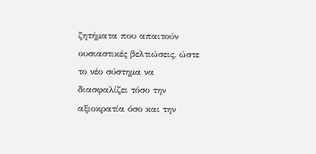ζητήματα που απαιτούν ουσιαστικές βελτιώσεις, ώστε το νέο σύστημα να διασφαλίζει τόσο την αξιοκρατία όσο και την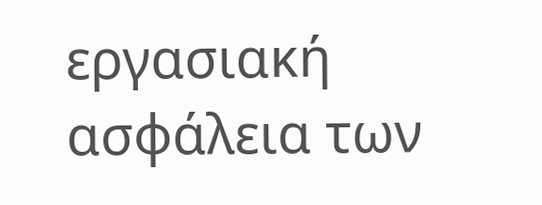εργασιακή ασφάλεια των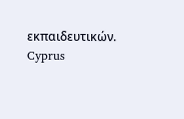εκπαιδευτικών.
Cyprus